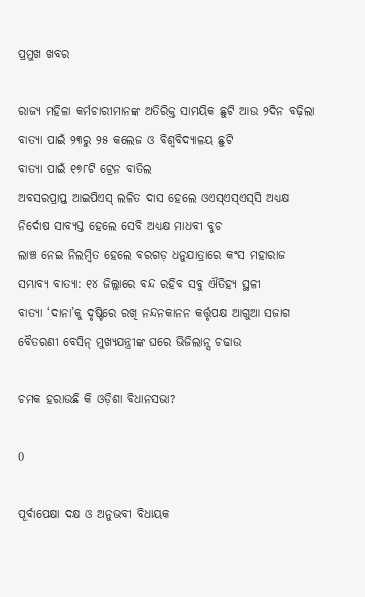ପ୍ରମୁଖ ଖବର

ରାଜ୍ୟ ମହିଳା କର୍ମଚାରୀମାନଙ୍କ ଅତିରିକ୍ତ ସାମୟିକ ଛୁଟି ଆଉ ୨ଦିନ ବଢ଼ିଲା
ବାତ୍ୟା ପାଇଁ ୨୩ରୁ ୨୫ କଲେଜ ଓ ବିଶ୍ୱବିଦ୍ୟାଳୟ ଛୁଟି
ବାତ୍ୟା ପାଇଁ ୧୭୮ଟି ଟ୍ରେନ ବାତିଲ
ଅବସରପ୍ରାପ୍ତ ଆଇପିଏସ୍‌ ଲଳିତ ଦାସ ହେଲେ ଓଏସ୍‌ଏସ୍‌ଏସ୍‌ସି ଅଧ୍ୟକ୍ଷ
ନିର୍ଦୋଷ ସାବ୍ୟସ୍ତ ହେଲେ ସେବି ଅଧ୍ୟକ୍ଷ ମାଧବୀ ବୁଚ
ଲାଞ୍ଚ ନେଇ ନିଲମ୍ବିତ ହେଲେ ବରଗଡ଼ ଧନୁଯାତ୍ରାରେ କଂସ ମହାରାଜ
ସମ୍ଭାବ୍ୟ ବାତ୍ୟା: ୧୪ ଜିଲ୍ଲାରେ ବନ୍ଦ ରହିବ ସବୁ ଐତିହ୍ୟ ସ୍ଥଳୀ
ବାତ୍ୟା ‘ଦାନା’କୁ ଦୃଷ୍ଟିରେ ରଖି ନନ୍ଦନକାନନ କର୍ତ୍ତୃପକ୍ଷ ଆଗୁଆ ସଜାଗ
ବୈତରଣୀ ବେସିନ୍ ମୁଖ୍ୟଯନ୍ତ୍ରୀଙ୍କ ଘରେ ଭିଜିଲାନ୍ସ ଚଢାଉ

ଚମକ ହରାଉଛି କି ଓଡ଼ିଶା ବିଧାନସଭା?

0

ପୂର୍ବାପେକ୍ଷା ଦକ୍ଷ ଓ ଅନୁଭବୀ ବିଧାୟକ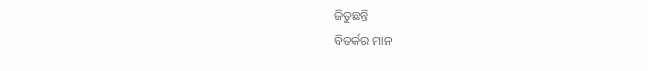ଜିତୁଛନ୍ତି
ବିତର୍କର ମାନ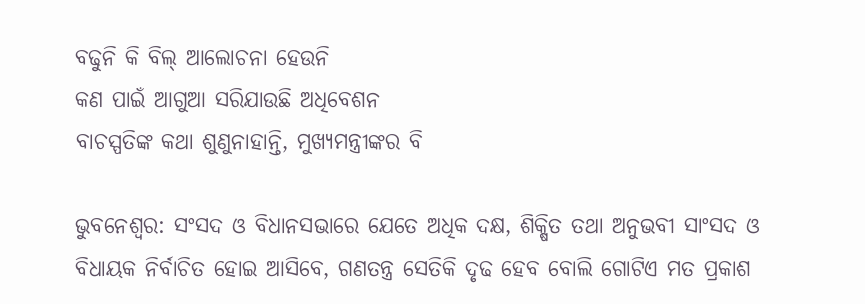ବଢୁନି କି ବିଲ୍‍ ଆଲୋଚନା ହେଉନି
କଣ ପାଇଁ ଆଗୁଆ ସରିଯାଉଛି ଅଧିବେଶନ
ବାଚସ୍ପତିଙ୍କ କଥା ଶୁଣୁନାହାନ୍ତି, ମୁଖ୍ୟମନ୍ତ୍ରୀଙ୍କର ବି

ଭୁବନେଶ୍ୱର: ସଂସଦ ଓ ବିଧାନସଭାରେ ଯେତେ ଅଧିକ ଦକ୍ଷ, ଶିକ୍ଷିତ ତଥା ଅନୁଭବୀ ସାଂସଦ ଓ ବିଧାୟକ ନିର୍ବାଚିତ ହୋଇ ଆସିବେ, ଗଣତନ୍ତ୍ର ସେତିକି ଦୃଢ ହେବ ବୋଲି ଗୋଟିଏ ମତ ପ୍ରକାଶ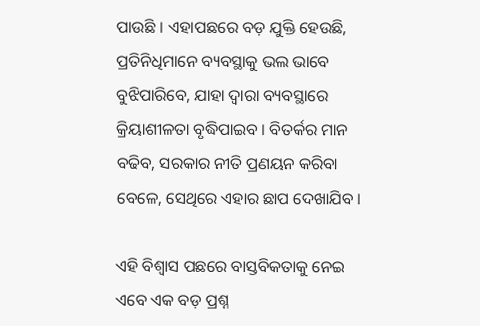ପାଉଛି । ଏହାପଛରେ ବଡ଼ ଯୁକ୍ତି ହେଉଛି, ପ୍ରତିନିଧିମାନେ ବ୍ୟବସ୍ଥାକୁ ଭଲ ଭାବେ ବୁଝିପାରିବେ, ଯାହା ଦ୍ୱାରା ବ୍ୟବସ୍ଥାରେ କ୍ରିୟାଶୀଳତା ବୃଦ୍ଧିପାଇବ । ବିତର୍କର ମାନ ବଢିବ, ସରକାର ନୀତି ପ୍ରଣୟନ କରିବା ବେଳେ, ସେଥିରେ ଏହାର ଛାପ ଦେଖାଯିବ ।

ଏହି ବିଶ୍ୱାସ ପଛରେ ବାସ୍ତବିକତାକୁ ନେଇ ଏବେ ଏକ ବଡ଼ ପ୍ରଶ୍ନ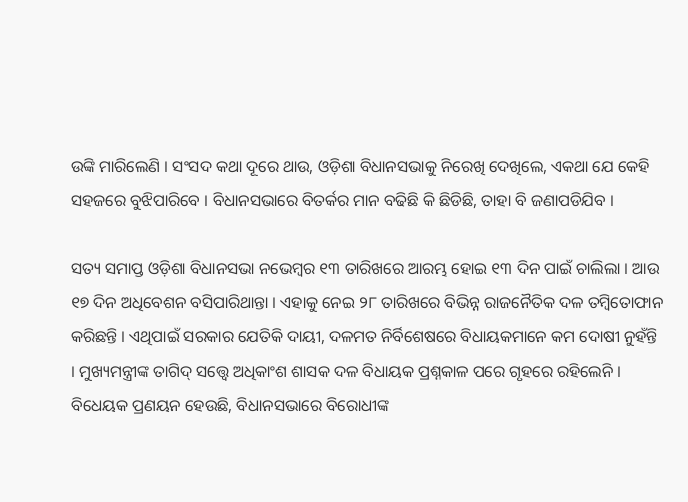ଉଙ୍କି ମାରିଲେଣି । ସଂସଦ କଥା ଦୂରେ ଥାଉ, ଓଡ଼ିଶା ବିଧାନସଭାକୁ ନିରେଖି ଦେଖିଲେ, ଏକଥା ଯେ କେହି ସହଜରେ ବୁଝିପାରିବେ । ବିଧାନସଭାରେ ବିତର୍କର ମାନ ବଢିଛି କି ଛିଡିଛି, ତାହା ବି ଜଣାପଡିଯିବ ।

ସତ୍ୟ ସମାପ୍ତ ଓଡ଼ିଶା ବିଧାନସଭା ନଭେମ୍ୱର ୧୩ ତାରିଖରେ ଆରମ୍ଭ ହୋଇ ୧୩ ଦିନ ପାଇଁ ଚାଲିଲା । ଆଉ ୧୭ ଦିନ ଅଧିବେଶନ ବସିପାରିଥାନ୍ତା । ଏହାକୁ ନେଇ ୨୮ ତାରିଖରେ ବିଭିନ୍ନ ରାଜନୈତିକ ଦଳ ତମ୍ୱିତୋଫାନ କରିଛନ୍ତି । ଏଥିପାଇଁ ସରକାର ଯେତିକି ଦାୟୀ, ଦଳମତ ନିର୍ବିଶେଷରେ ବିଧାୟକମାନେ କମ ଦୋଷୀ ନୁହଁନ୍ତି । ମୁଖ୍ୟମନ୍ତ୍ରୀଙ୍କ ତାଗିଦ୍‍ ସତ୍ତ୍ୱେ ଅଧିକାଂଶ ଶାସକ ଦଳ ବିଧାୟକ ପ୍ରଶ୍ନକାଳ ପରେ ଗୃହରେ ରହିଲେନି । ବିଧେୟକ ପ୍ରଣୟନ ହେଉଛି, ବିଧାନସଭାରେ ବିରୋଧୀଙ୍କ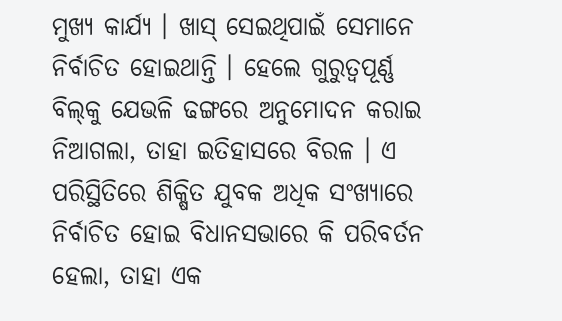ମୁଖ୍ୟ କାର୍ଯ୍ୟ । ଖାସ୍‍ ସେଇଥିପାଇଁ ସେମାନେ ନିର୍ବାଚିତ ହୋଇଥାନ୍ତି । ହେଲେ ଗୁରୁତ୍ୱପୂର୍ଣ୍ଣ ବିଲ୍‍କୁ ଯେଭଳି ଢଙ୍ଗରେ ଅନୁମୋଦନ କରାଇ ନିଆଗଲା, ତାହା ଇତିହାସରେ ବିରଳ । ଏ ପରିସ୍ଥିତିରେ ଶିକ୍ଷିତ ଯୁବକ ଅଧିକ ସଂଖ୍ୟାରେ ନିର୍ବାଚିତ ହୋଇ ବିଧାନସଭାରେ କି ପରିବର୍ତନ ହେଲା, ତାହା ଏକ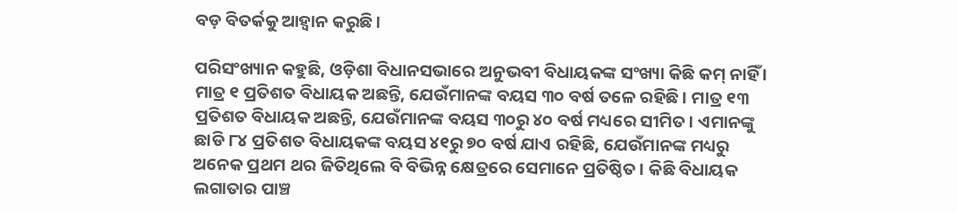ବଡ଼ ବିତର୍କକୁ ଆହ୍ୱାନ କରୁଛି ।

ପରିସଂଖ୍ୟାନ କହୁଛି, ଓଡ଼ିଶା ବିଧାନସଭାରେ ଅନୁଭବୀ ବିଧାୟକଙ୍କ ସଂଖ୍ୟା କିଛି କମ୍‍ ନାହିଁ । ମାତ୍ର ୧ ପ୍ରତିଶତ ବିଧାୟକ ଅଛନ୍ତି, ଯେଉଁମାନଙ୍କ ବୟସ ୩୦ ବର୍ଷ ତଳେ ରହିଛି । ମାତ୍ର ୧୩ ପ୍ରତିଶତ ବିଧାୟକ ଅଛନ୍ତି, ଯେଉଁମାନଙ୍କ ବୟସ ୩୦ରୁ ୪୦ ବର୍ଷ ମଧ୍ୟରେ ସୀମିତ । ଏମାନଙ୍କୁ ଛାଡି ୮୪ ପ୍ରତିଶତ ବିଧାୟକଙ୍କ ବୟସ ୪୧ରୁ ୭୦ ବର୍ଷ ଯାଏ ରହିଛି, ଯେଉଁମାନଙ୍କ ମଧ୍ୟରୁ ଅନେକ ପ୍ରଥମ ଥର ଜିତିଥିଲେ ବି ବିଭିନ୍ନ କ୍ଷେତ୍ରରେ ସେମାନେ ପ୍ରତିଷ୍ଠିତ । କିଛି ବିଧାୟକ ଲଗାତାର ପାଞ୍ଚ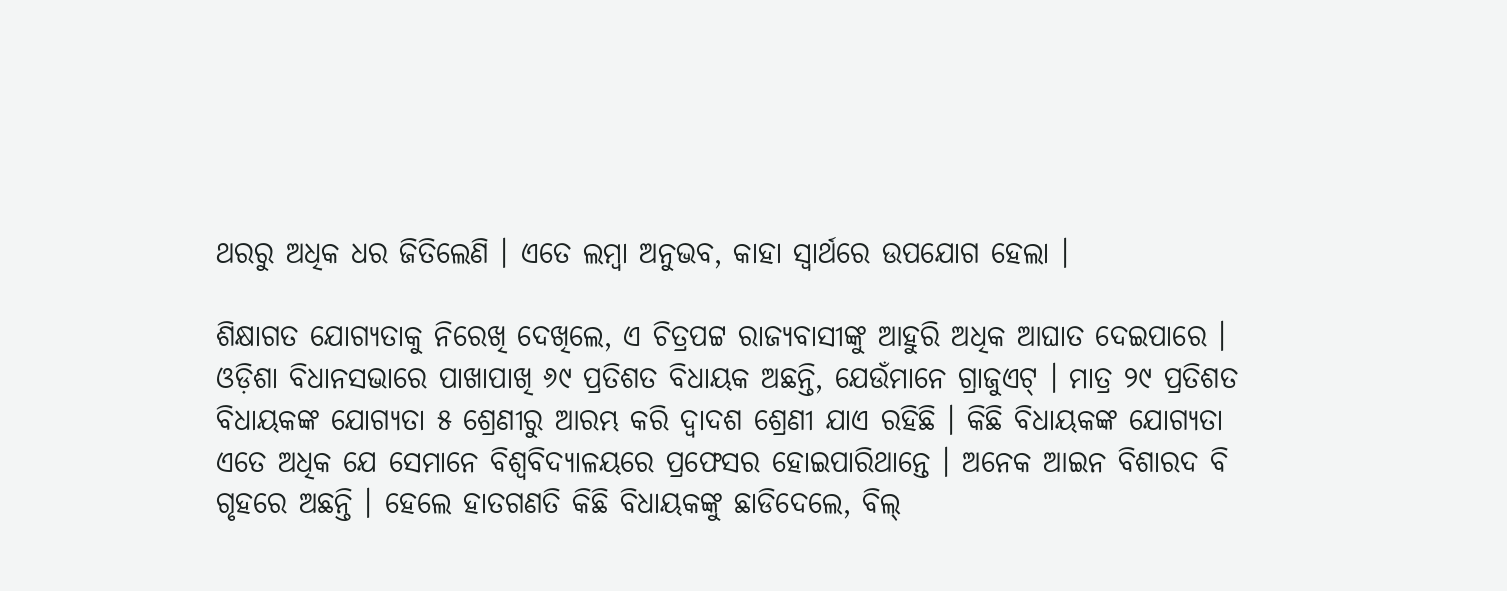ଥରରୁ ଅଧିକ ଧର ଜିତିଲେଣି । ଏତେ ଲମ୍ୱା ଅନୁଭବ, କାହା ସ୍ୱାର୍ଥରେ ଉପଯୋଗ ହେଲା ।

ଶିକ୍ଷାଗତ ଯୋଗ୍ୟତାକୁ ନିରେଖି ଦେଖିଲେ, ଏ ଚିତ୍ରପଟ୍ଟ ରାଜ୍ୟବାସୀଙ୍କୁ ଆହୁରି ଅଧିକ ଆଘାତ ଦେଇପାରେ । ଓଡ଼ିଶା ବିଧାନସଭାରେ ପାଖାପାଖି ୬୯ ପ୍ରତିଶତ ବିଧାୟକ ଅଛନ୍ତି, ଯେଉଁମାନେ ଗ୍ରାଜୁଏଟ୍‍ । ମାତ୍ର ୨୯ ପ୍ରତିଶତ ବିଧାୟକଙ୍କ ଯୋଗ୍ୟତା ୫ ଶ୍ରେଣୀରୁ ଆରମ୍ଭ କରି ଦ୍ୱାଦଶ ଶ୍ରେଣୀ ଯାଏ ରହିଛି । କିଛି ବିଧାୟକଙ୍କ ଯୋଗ୍ୟତା ଏତେ ଅଧିକ ଯେ ସେମାନେ ବିଶ୍ୱବିଦ୍ୟାଳୟରେ ପ୍ରଫେସର ହୋଇପାରିଥାନ୍ତେ । ଅନେକ ଆଇନ ବିଶାରଦ ବି ଗୃହରେ ଅଛନ୍ତି । ହେଲେ ହାତଗଣତି କିଛି ବିଧାୟକଙ୍କୁ ଛାଡିଦେଲେ, ବିଲ୍‍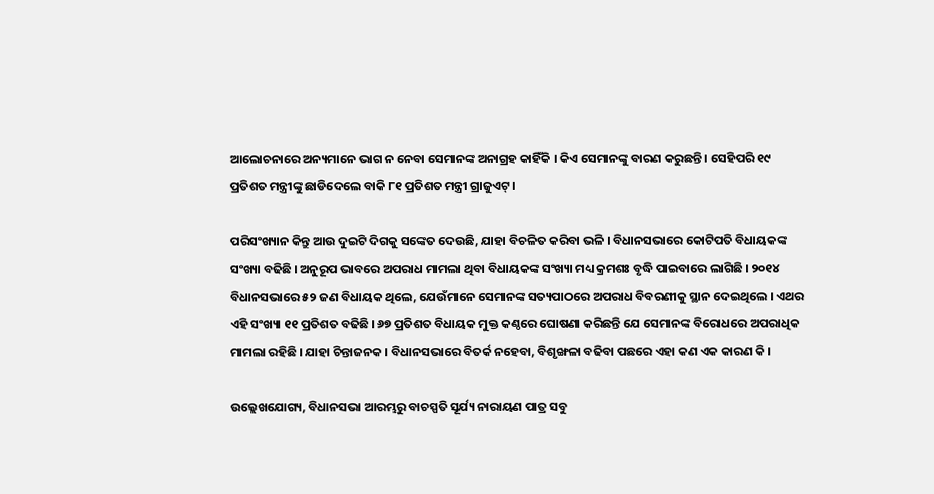ଆଲୋଚନାରେ ଅନ୍ୟମାନେ ଭାଗ ନ ନେବା ସେମାନଙ୍କ ଅନାଗ୍ରହ କାହିଁକି । କିଏ ସେମାନଙ୍କୁ ବାରଣ କରୁଛନ୍ତି । ସେହିପରି ୧୯ ପ୍ରତିଶତ ମନ୍ତ୍ରୀଙ୍କୁ ଛାଡିଦେଲେ ବାକି ୮୧ ପ୍ରତିଶତ ମନ୍ତ୍ରୀ ଗ୍ରାଜୁଏଟ୍‍ ।

ପରିସଂଖ୍ୟାନ କିନ୍ତୁ ଆଉ ଦୁଇଟି ଦିଗକୁ ସଙ୍କେତ ଦେଉଛି, ଯାହା ବିଚଳିତ କରିବା ଭଳି । ବିଧାନସଭାରେ କୋଟିପତି ବିଧାୟକଙ୍କ ସଂଖ୍ୟା ବଢିଛି । ଅନୁରୂପ ଭାବରେ ଅପରାଧ ମାମଲା ଥିବା ବିଧାୟକଙ୍କ ସଂଖ୍ୟା ମଧ୍ୟ କ୍ରମଶଃ ବୃଦ୍ଧି ପାଇବାରେ ଲାଗିଛି । ୨୦୧୪ ବିଧାନସଭାରେ ୫୨ ଜଣ ବିଧାୟକ ଥିଲେ, ଯେଉଁମାନେ ସେମାନଙ୍କ ସତ୍ୟପାଠରେ ଅପରାଧ ବିବରଣୀକୁ ସ୍ଥାନ ଦେଇଥିଲେ । ଏଥର ଏହି ସଂଖ୍ୟା ୧୧ ପ୍ରତିଶତ ବଢିଛି । ୬୭ ପ୍ରତିଶତ ବିଧାୟକ ମୁକ୍ତ କଣ୍ଠରେ ଘୋଷଣା କରିଛନ୍ତି ଯେ ସେମାନଙ୍କ ବିରୋଧରେ ଅପରାଧିକ ମାମଲା ରହିଛି । ଯାହା ଚିନ୍ତାଜନକ । ବିଧାନସଭାରେ ବିତର୍କ ନହେବା, ବିଶୃଙ୍ଖଳା ବଢିବା ପଛରେ ଏହା କଣ ଏକ କାରଣ କି ।

ଉଲ୍ଲେଖଯୋଗ୍ୟ, ବିଧାନସଭା ଆରମ୍ଭରୁ ବାଚସ୍ପତି ସୂର୍ଯ୍ୟ ନାରାୟଣ ପାତ୍ର ସବୁ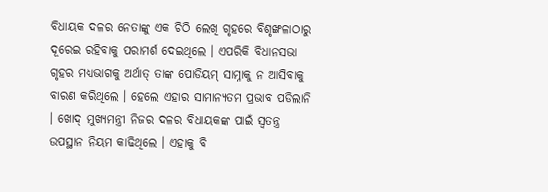ବିଧାୟକ ଦଳର ନେତାଙ୍କୁ ଏକ ଚିଠି ଲେଖି ଗୃହରେ ବିଶୃଙ୍ଖଳାଠାରୁ ଦୂରେଇ ରହିବାକୁ ପରାମର୍ଶ ଦେଇଥିଲେ । ଏପରିକି ବିଧାନସଭା ଗୃହର ମଧ୍ୟଭାଗକୁ ଅର୍ଥାତ୍‍ ତାଙ୍କ ପୋଡିୟମ୍‍ ସାମ୍ନାକୁ ନ ଆସିବାକୁ ବାରଣ କରିଥିଲେ । ହେଲେ ଏହାର ସାମାନ୍ୟତମ ପ୍ରଭାବ ପଡିଲାନି । ଖୋଦ୍‍ ମୁଖ୍ୟମନ୍ତ୍ରୀ ନିଜର ଦଳର ବିଧାୟକଙ୍କ ପାଇଁ ସ୍ୱତନ୍ତ୍ର ଉପସ୍ଥାନ ନିୟମ କାଢିଥିଲେ । ଏହାକୁ ବି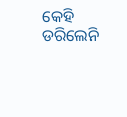କେହି ଡରିଲେନି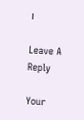।

Leave A Reply

Your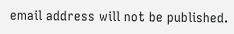email address will not be published.